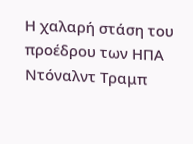Η χαλαρή στάση του προέδρου των ΗΠΑ Ντόναλντ Τραμπ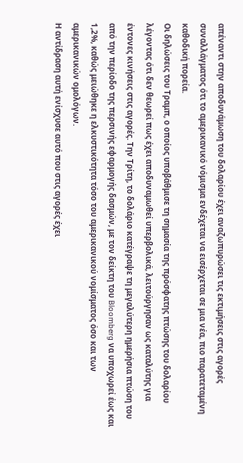απέναντι στην αποδυνάμωση του δολαρίου έχει αναζωπυρώσει τις εκτιμήσεις στις αγορές συναλλάγματος ότι το αμερικανικό νόμισμα ενδέχεται να εισέρχεται σε μια νέα, πιο παρατεταμένη καθοδική πορεία.
Οι δηλώσεις του Τραμπ, ο οποίος υποβάθμισε τη σημασία της πρόσφατης πτώσης του δολαρίου λέγοντας ότι δεν θεωρεί πως έχει αποδυναμωθεί υπερβολικά, λειτούργησαν ως καταλύτης για έντονες κινήσεις στις αγορές. Την Τρίτη, το δολάριο κατέγραψε τη μεγαλύτερη ημερήσια πτώση του από την περίοδο της περσινής εφαρμογής δασμών, με τον δείκτη του Bloomberg να υποχωρεί έως και 1,2%, καθώς μειώθηκε η ελκυστικότητα τόσο του αμερικανικού νομίσματος όσο και των αμερικανικών ομολόγων.
Η αντίδραση αυτή ενίσχυσε αυτό που στις αγορές έχει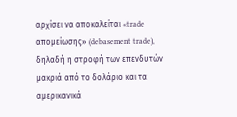αρχίσει να αποκαλείται «trade απομείωσης» (debasement trade), δηλαδή η στροφή των επενδυτών μακριά από το δολάριο και τα αμερικανικά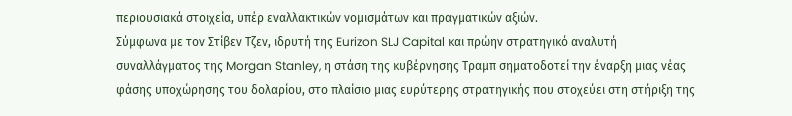περιουσιακά στοιχεία, υπέρ εναλλακτικών νομισμάτων και πραγματικών αξιών.
Σύμφωνα με τον Στίβεν Τζεν, ιδρυτή της Eurizon SLJ Capital και πρώην στρατηγικό αναλυτή συναλλάγματος της Morgan Stanley, η στάση της κυβέρνησης Τραμπ σηματοδοτεί την έναρξη μιας νέας φάσης υποχώρησης του δολαρίου, στο πλαίσιο μιας ευρύτερης στρατηγικής που στοχεύει στη στήριξη της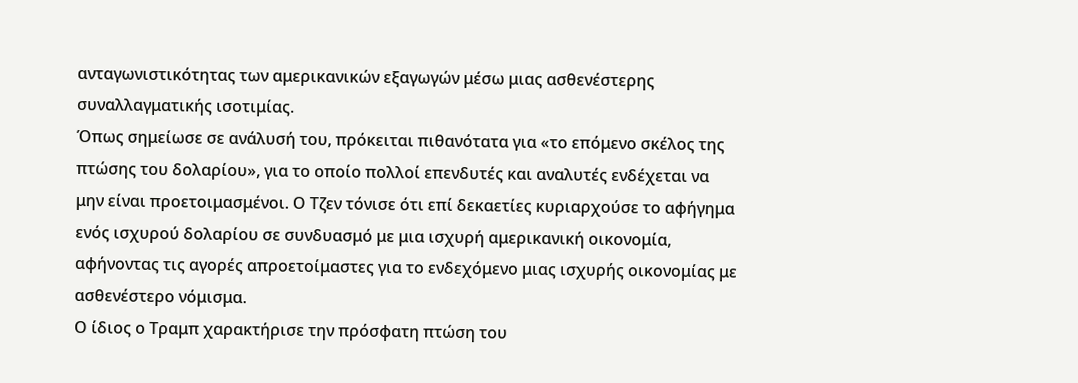ανταγωνιστικότητας των αμερικανικών εξαγωγών μέσω μιας ασθενέστερης συναλλαγματικής ισοτιμίας.
Όπως σημείωσε σε ανάλυσή του, πρόκειται πιθανότατα για «το επόμενο σκέλος της πτώσης του δολαρίου», για το οποίο πολλοί επενδυτές και αναλυτές ενδέχεται να μην είναι προετοιμασμένοι. Ο Τζεν τόνισε ότι επί δεκαετίες κυριαρχούσε το αφήγημα ενός ισχυρού δολαρίου σε συνδυασμό με μια ισχυρή αμερικανική οικονομία, αφήνοντας τις αγορές απροετοίμαστες για το ενδεχόμενο μιας ισχυρής οικονομίας με ασθενέστερο νόμισμα.
Ο ίδιος ο Τραμπ χαρακτήρισε την πρόσφατη πτώση του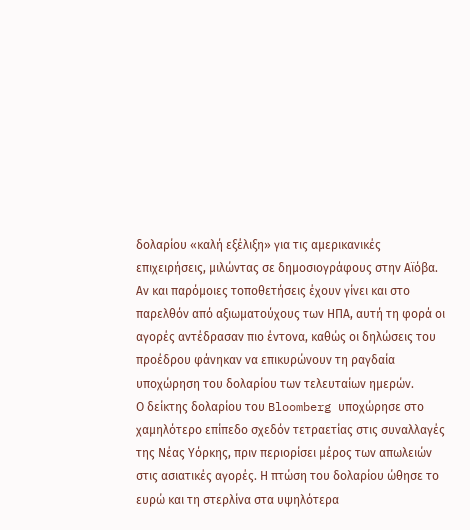δολαρίου «καλή εξέλιξη» για τις αμερικανικές επιχειρήσεις, μιλώντας σε δημοσιογράφους στην Αϊόβα. Αν και παρόμοιες τοποθετήσεις έχουν γίνει και στο παρελθόν από αξιωματούχους των ΗΠΑ, αυτή τη φορά οι αγορές αντέδρασαν πιο έντονα, καθώς οι δηλώσεις του προέδρου φάνηκαν να επικυρώνουν τη ραγδαία υποχώρηση του δολαρίου των τελευταίων ημερών.
Ο δείκτης δολαρίου του Bloomberg υποχώρησε στο χαμηλότερο επίπεδο σχεδόν τετραετίας στις συναλλαγές της Νέας Υόρκης, πριν περιορίσει μέρος των απωλειών στις ασιατικές αγορές. Η πτώση του δολαρίου ώθησε το ευρώ και τη στερλίνα στα υψηλότερα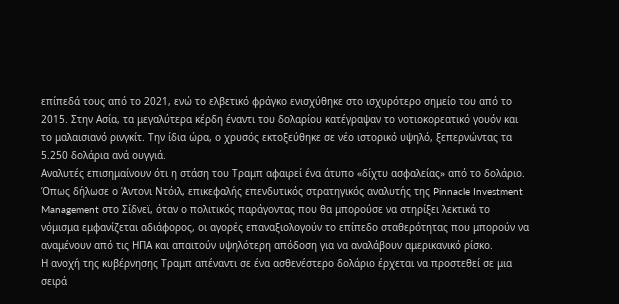επίπεδά τους από το 2021, ενώ το ελβετικό φράγκο ενισχύθηκε στο ισχυρότερο σημείο του από το 2015. Στην Ασία, τα μεγαλύτερα κέρδη έναντι του δολαρίου κατέγραψαν το νοτιοκορεατικό γουόν και το μαλαισιανό ρινγκίτ. Την ίδια ώρα, ο χρυσός εκτοξεύθηκε σε νέο ιστορικό υψηλό, ξεπερνώντας τα 5.250 δολάρια ανά ουγγιά.
Αναλυτές επισημαίνουν ότι η στάση του Τραμπ αφαιρεί ένα άτυπο «δίχτυ ασφαλείας» από το δολάριο. Όπως δήλωσε ο Άντονι Ντόιλ, επικεφαλής επενδυτικός στρατηγικός αναλυτής της Pinnacle Investment Management στο Σίδνεϊ, όταν ο πολιτικός παράγοντας που θα μπορούσε να στηρίξει λεκτικά το νόμισμα εμφανίζεται αδιάφορος, οι αγορές επαναξιολογούν το επίπεδο σταθερότητας που μπορούν να αναμένουν από τις ΗΠΑ και απαιτούν υψηλότερη απόδοση για να αναλάβουν αμερικανικό ρίσκο.
Η ανοχή της κυβέρνησης Τραμπ απέναντι σε ένα ασθενέστερο δολάριο έρχεται να προστεθεί σε μια σειρά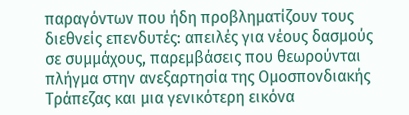παραγόντων που ήδη προβληματίζουν τους διεθνείς επενδυτές: απειλές για νέους δασμούς σε συμμάχους, παρεμβάσεις που θεωρούνται πλήγμα στην ανεξαρτησία της Ομοσπονδιακής Τράπεζας και μια γενικότερη εικόνα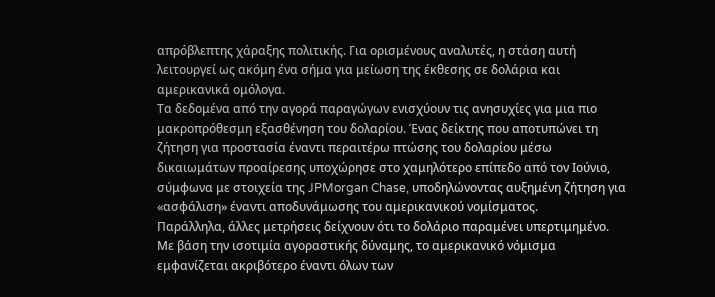απρόβλεπτης χάραξης πολιτικής. Για ορισμένους αναλυτές, η στάση αυτή λειτουργεί ως ακόμη ένα σήμα για μείωση της έκθεσης σε δολάρια και αμερικανικά ομόλογα.
Τα δεδομένα από την αγορά παραγώγων ενισχύουν τις ανησυχίες για μια πιο μακροπρόθεσμη εξασθένηση του δολαρίου. Ένας δείκτης που αποτυπώνει τη ζήτηση για προστασία έναντι περαιτέρω πτώσης του δολαρίου μέσω δικαιωμάτων προαίρεσης υποχώρησε στο χαμηλότερο επίπεδο από τον Ιούνιο, σύμφωνα με στοιχεία της JPMorgan Chase, υποδηλώνοντας αυξημένη ζήτηση για «ασφάλιση» έναντι αποδυνάμωσης του αμερικανικού νομίσματος.
Παράλληλα, άλλες μετρήσεις δείχνουν ότι το δολάριο παραμένει υπερτιμημένο. Με βάση την ισοτιμία αγοραστικής δύναμης, το αμερικανικό νόμισμα εμφανίζεται ακριβότερο έναντι όλων των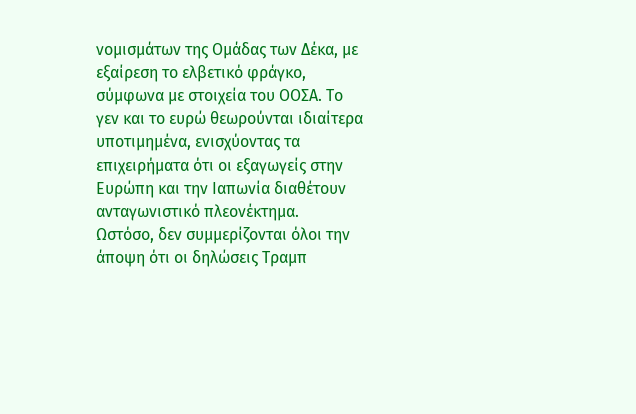νομισμάτων της Ομάδας των Δέκα, με εξαίρεση το ελβετικό φράγκο, σύμφωνα με στοιχεία του ΟΟΣΑ. Το γεν και το ευρώ θεωρούνται ιδιαίτερα υποτιμημένα, ενισχύοντας τα επιχειρήματα ότι οι εξαγωγείς στην Ευρώπη και την Ιαπωνία διαθέτουν ανταγωνιστικό πλεονέκτημα.
Ωστόσο, δεν συμμερίζονται όλοι την άποψη ότι οι δηλώσεις Τραμπ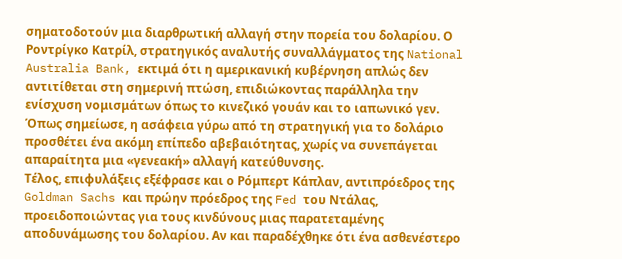σηματοδοτούν μια διαρθρωτική αλλαγή στην πορεία του δολαρίου. Ο Ροντρίγκο Κατρίλ, στρατηγικός αναλυτής συναλλάγματος της National Australia Bank, εκτιμά ότι η αμερικανική κυβέρνηση απλώς δεν αντιτίθεται στη σημερινή πτώση, επιδιώκοντας παράλληλα την ενίσχυση νομισμάτων όπως το κινεζικό γουάν και το ιαπωνικό γεν. Όπως σημείωσε, η ασάφεια γύρω από τη στρατηγική για το δολάριο προσθέτει ένα ακόμη επίπεδο αβεβαιότητας, χωρίς να συνεπάγεται απαραίτητα μια «γενεακή» αλλαγή κατεύθυνσης.
Τέλος, επιφυλάξεις εξέφρασε και ο Ρόμπερτ Κάπλαν, αντιπρόεδρος της Goldman Sachs και πρώην πρόεδρος της Fed του Ντάλας, προειδοποιώντας για τους κινδύνους μιας παρατεταμένης αποδυνάμωσης του δολαρίου. Αν και παραδέχθηκε ότι ένα ασθενέστερο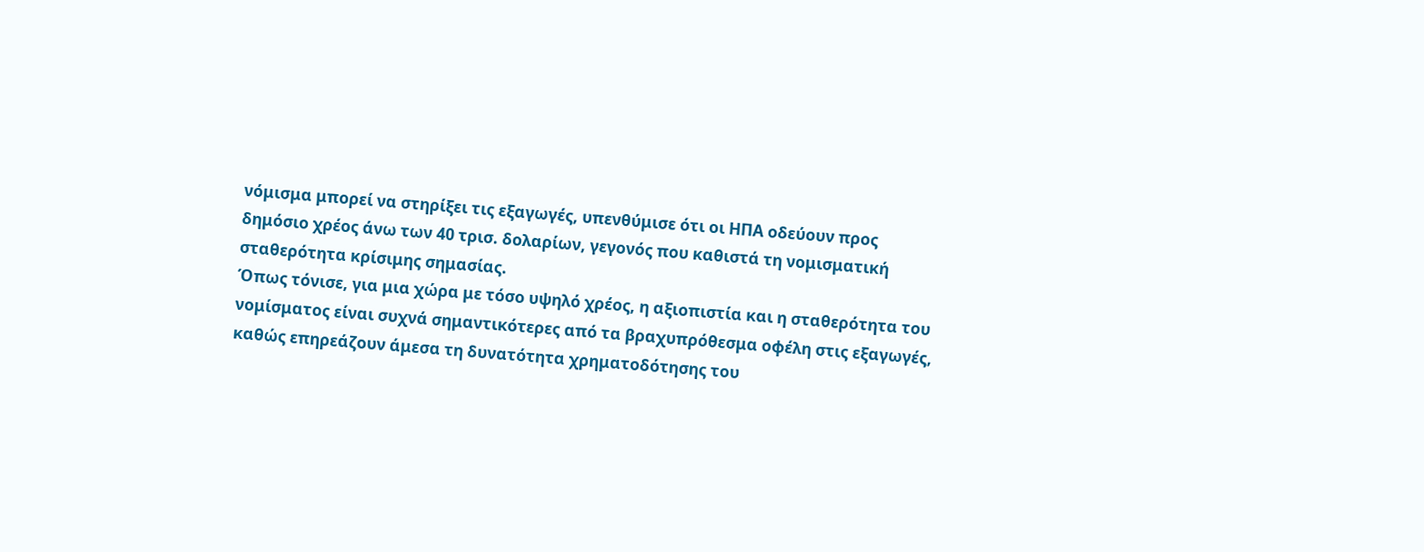νόμισμα μπορεί να στηρίξει τις εξαγωγές, υπενθύμισε ότι οι ΗΠΑ οδεύουν προς δημόσιο χρέος άνω των 40 τρισ. δολαρίων, γεγονός που καθιστά τη νομισματική σταθερότητα κρίσιμης σημασίας.
Όπως τόνισε, για μια χώρα με τόσο υψηλό χρέος, η αξιοπιστία και η σταθερότητα του νομίσματος είναι συχνά σημαντικότερες από τα βραχυπρόθεσμα οφέλη στις εξαγωγές, καθώς επηρεάζουν άμεσα τη δυνατότητα χρηματοδότησης του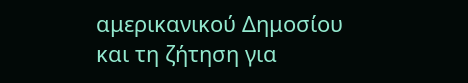αμερικανικού Δημοσίου και τη ζήτηση για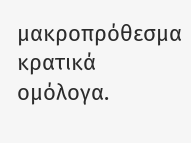μακροπρόθεσμα κρατικά ομόλογα.